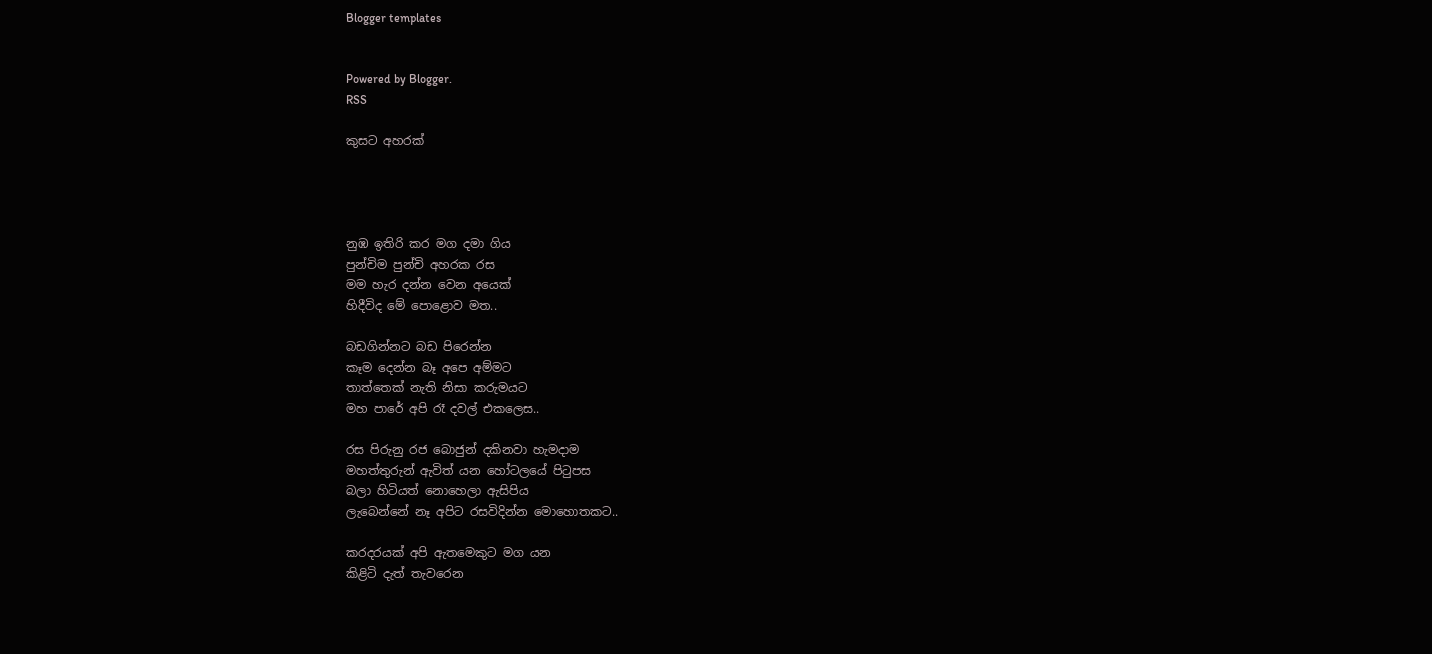Blogger templates


Powered by Blogger.
RSS

කුසට අහරක්




නුඹ ඉතිරි කර මග දමා ගිය
පුන්චිම පුන්චි අහරක රස
මම හැර දන්න වෙන අයෙක්
හිදීවිද මේ පොළොව මත..

බඩගින්නට බඩ පිරෙන්න
කෑම දෙන්න බෑ අපෙ අම්මට
තාත්තෙක් නැති නිසා කරුමයට
මහ පාරේ අපි රෑ දවල් එකලෙස..

රස පිරුනු රජ බොජුන් දකිනවා හැමදාම
මහත්තුරුන් ඇවිත් යන හෝටලයේ පිටුපස
බලා හිටියත් නොහෙලා ඇසිපිය
ලැබෙන්නේ නෑ අපිට රසවිදින්න මොහොතකට..

කරදරයක් අපි ඇතමෙකුට මග යන
කිළිටි දැත් තැවරෙන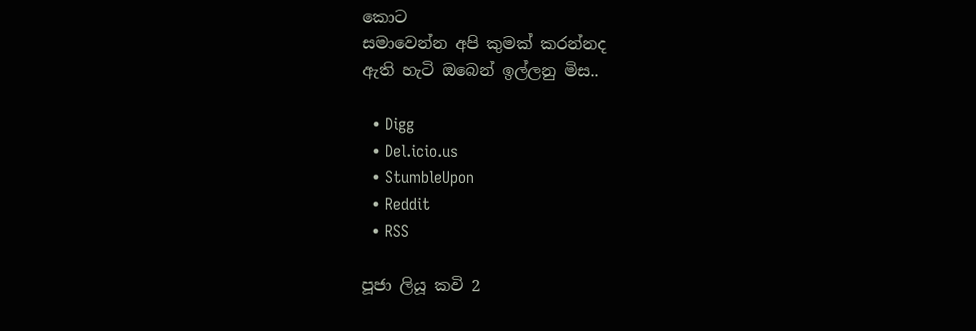කොට
සමාවෙන්න අපි කුමක් කරන්නද
ඇති හැටි ඔබෙන් ඉල්ලනු මිස..

  • Digg
  • Del.icio.us
  • StumbleUpon
  • Reddit
  • RSS

පූජා ලියූ කවි 2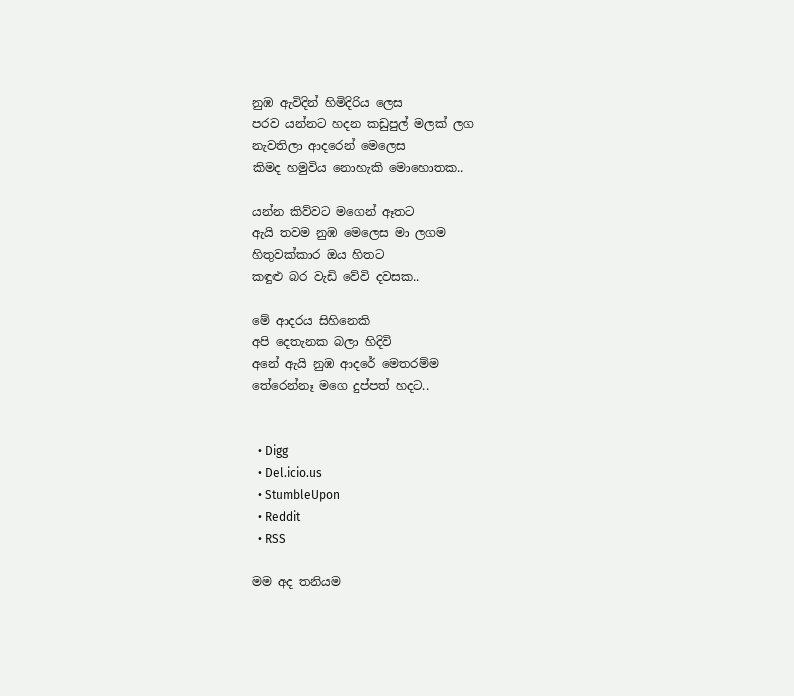නුඹ ඇවිදින් හිමිදිරිය ලෙස
පරව යන්නට හදන කඩුපුල් මලක් ලග
නැවතිලා ආදරෙන් මෙලෙස
කිමද හමුවිය නොහැකි මොහොතක..

යන්න කිව්වට මගෙන් ඈතට
ඇයි තවම නුඹ මෙලෙස මා ලගම
හිතුවක්කාර ඔය හිතට
කඳුළු බර වැඩි වේවි දවසක..

මේ ආදරය සිහිනෙකි
අපි දෙතැනක බලා හිදිවි
අනේ ඇයි නුඹ ආදරේ මෙතරම්ම
තේරෙන්නෑ මගෙ දුප්පත් හදට..


  • Digg
  • Del.icio.us
  • StumbleUpon
  • Reddit
  • RSS

මම අද තනියම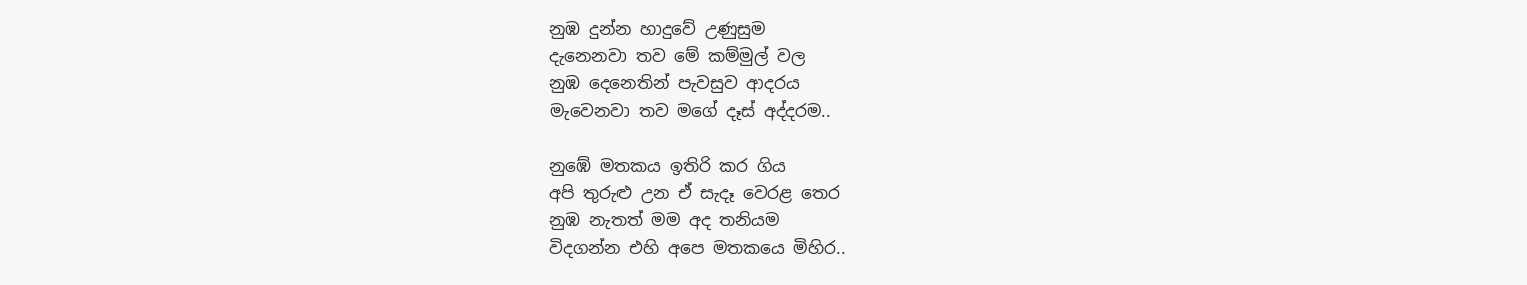නුඹ දුන්න හාදුවේ උණුසුම
දැනෙනවා තව මේ කම්මුල් වල
නුඹ දෙනෙතින් පැවසුව ආදරය
මැවෙනවා තව මගේ දෑස් අද්දරම..

නුඹේ මතකය ඉතිරි කර ගිය
අපි තුරුළු උන ඒ සැදෑ වෙරළ තෙර
නුඹ නැතත් මම අද තනියම
විදගන්න එහි අපෙ මතකයෙ මිහිර..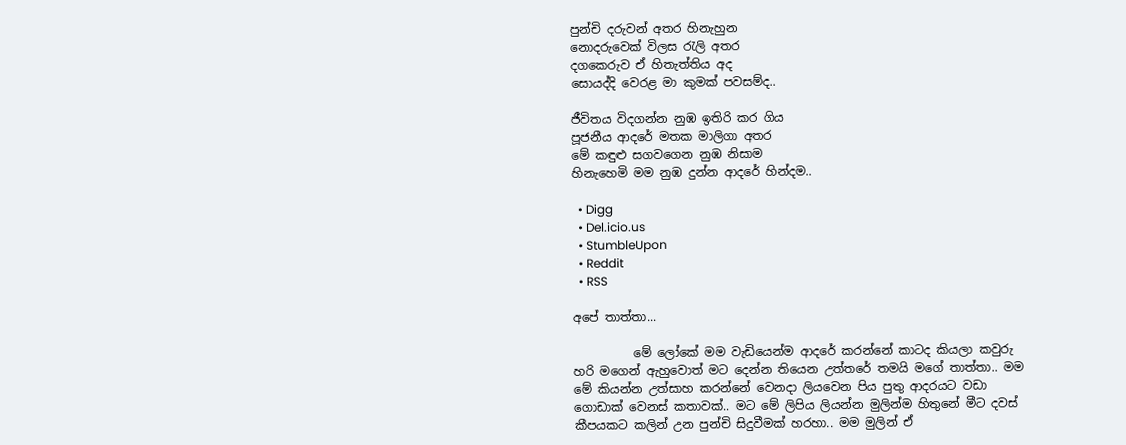පුන්චි දරුවන් අතර හිනැහුන
නොදරුවෙක් විලස රැලි අතර
දගකෙරුව ඒ හිතැත්තිය අද
සොයද්දි වෙරළ මා කුමක් පවසම්ද..

ජීවිතය විදගන්න නුඹ ඉතිරි කර ගිය
පූජනීය ආදරේ මතක මාලිගා අතර
මේ කඳුළු සගවගෙන නුඹ නිසාම
හිනැහෙමි මම නුඹ දුන්න ආදරේ හින්දම..

  • Digg
  • Del.icio.us
  • StumbleUpon
  • Reddit
  • RSS

අපේ තාත්තා...

          මේ ලෝකේ මම වැඩියෙන්ම ආදරේ කරන්නේ කාටද කියලා කවුරු හරි මගෙන් ඇහුවොත් මට දෙන්න තියෙන උත්තරේ තමයි මගේ තාත්තා.. මම මේ කියන්න උත්සාහ කරන්නේ වෙනදා ලියවෙන පිය පුතු ආදරයට වඩා ගොඩාක් වෙනස් කතාවක්.. මට මේ ලිපිය ලියන්න මුලින්ම හිතුනේ මීට දවස් කීපයකට කලින් උන පුන්චි සිදුවීමක් හරහා.. මම මුලින් ඒ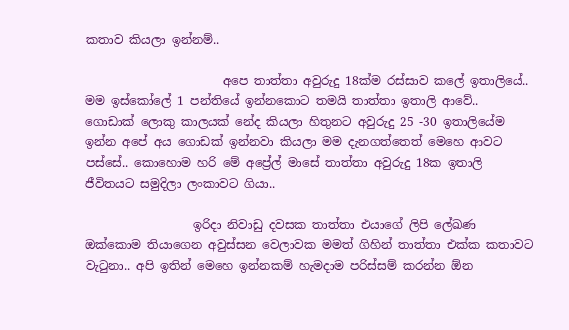කතාව කියලා ඉන්නම්..

                       අපෙ තාත්තා අවුරුදු 18ක්ම රස්සාව කලේ ඉතාලියේ.. මම ඉස්කෝලේ 1 පන්තියේ ඉන්නකොට තමයි තාත්තා ඉතාලි ආවේ.. ගොඩාක් ලොකු කාලයක් නේද කියලා හිතුනට අවුරුදු 25 -30 ඉතාලියේම ඉන්න අපේ අය ගොඩක් ඉන්නවා කියලා මම දැනගත්තෙත් මෙහෙ ආවට පස්සේ.. කොහොම හරි මේ අප්‍රේල් මාසේ තාත්තා අවුරුදු 18ක ඉතාලි ජීවිතයට සමුදිලා ලංකාවට ගියා..

                  ඉරිදා නිවාඩු දවසක තාත්තා එයාගේ ලිපි ලේඛණ ඔක්කොම තියාගෙන අවුස්සන වෙලාවක මමත් ගිහින් තාත්තා එක්ක කතාවට වැටුනා.. අපි ඉතින් මෙහෙ ඉන්නකම් හැමදාම පරිස්සම් කරන්න ඕන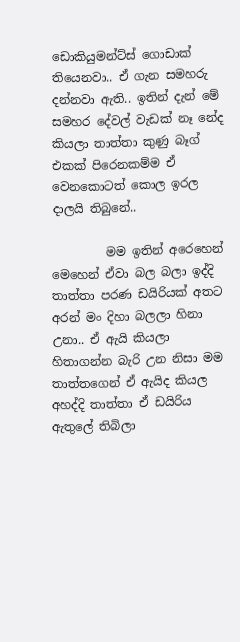ඩොකියුමන්ට්ස් ගොඩාක් තියෙනවා.. ඒ ගැන සමහරු දන්නවා ඇති.. ඉතින් දැන් මේ සමහර දේවල් වැඩක් නෑ නේද කියලා තාත්තා කුණු බෑග් එකක් පිරෙනකම්ම ඒ වෙනකොටත් කොල ඉරල දාලයි තිබුනේ..

         මම ඉතින් අරෙහෙන් මෙහෙන් ඒවා බල බලා ඉද්දි තාත්තා පරණ ඩයිරියක් අතට අරන් මං දිහා බලලා හිනා උනා.. ඒ ඇයි කියලා හිතාගන්න බැරි උන නිසා මම තාත්තගෙන් ඒ ඇයිද කියල අහද්දි තාත්තා ඒ ඩයිරිය ඇතුලේ තිබිලා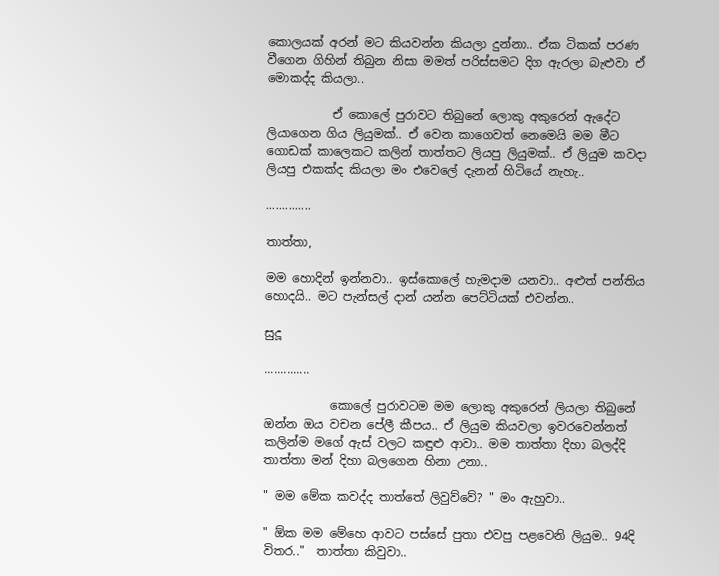කොලයක් අරන් මට කියවන්න කියලා දුන්නා.. ඒක ටිකක් පරණ වීගෙන ගිහින් තිබුන නිසා මමත් පරිස්සමට දිග ඇරලා බැළුවා ඒ මොකද්ද කියලා..

           ඒ කොලේ පුරාවට තිබුනේ ලොකු අකුරෙන් ඇදේට ලියාගෙන ගිය ලියුමක්.. ඒ වෙන කාගෙවත් නෙමෙයි මම මීට ගොඩක් කාලෙකට කලින් තාත්තට ලියපු ලියුමක්.. ඒ ලියුම කවදා ලියපු එකක්ද කියලා මං එවෙලේ දැනන් හිටියේ නැහැ..

..............

තාත්තා,

මම හොදින් ඉන්නවා.. ඉස්කොලේ හැමදාම යනවා.. අළුත් පන්තිය හොදයි.. මට පැන්සල් දාන් යන්න පෙට්ටියක් එවන්න..

සුදූ

..............

           කොලේ පුරාවටම මම ලොකු අකුරෙන් ලියලා තිබුනේ ඔන්න ඔය වචන පේලී කීපය.. ඒ ලියුම කියවලා ඉවරවෙන්නත් කලින්ම මගේ ඇස් වලට කඳුළු ආවා.. මම තාත්තා දිහා බලද්දි තාත්තා මන් දිහා බලගෙන හිනා උනා..

" මම මේක කවද්ද තාත්තේ ලිවුව්වේ? " මං ඇහුවා..

" ඕක මම මේහෙ ආවට පස්සේ පුතා එවපු පළවෙනි ලියුම.. 94දි විතර.."  තාත්තා කිවුවා..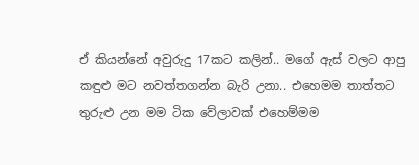ඒ කියන්නේ අවුරුදු 17කට කලින්.. මගේ ඇස් වලට ආපු කඳුළු මට නවත්තගන්න බැරි උනා.. එහෙමම තාත්තට තුරුළු උන මම ටික වේලාවක් එහෙම්මම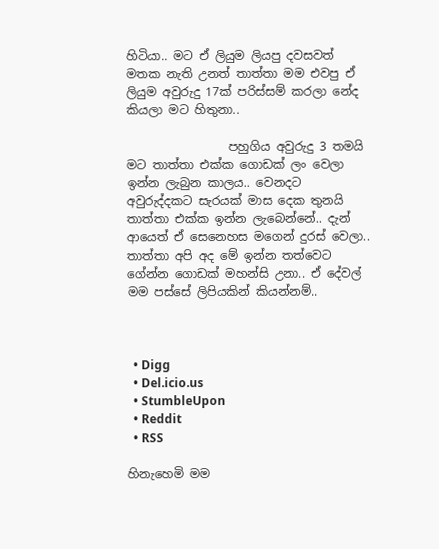හිටියා.. මට ඒ ලියුම ලියපු දවසවත් මතක නැති උනත් තාත්තා මම එවපු ඒ ලියුම අවුරුදු 17ක් පරිස්සම් කරලා නේද කියලා මට හිතුනා..

                 පහුගිය අවුරුදු 3 තමයි මට තාත්තා එක්ක ගොඩක් ලං වෙලා ඉන්න ලැබුන කාලය.. වෙනදට අවුරුද්දකට සැරයක් මාස දෙක තුනයි තාත්තා එක්ක ඉන්න ලැබෙන්නේ.. දැන් ආයෙත් ඒ සෙනෙහස මගෙන් දුරස් වෙලා.. තාත්තා අපි අද මේ ඉන්න තත්වෙට ගේන්න ගොඩක් මහන්සි උනා.. ඒ දේවල් මම පස්සේ ලිපියකින් කියන්නම්..



  • Digg
  • Del.icio.us
  • StumbleUpon
  • Reddit
  • RSS

හිනැහෙමි මම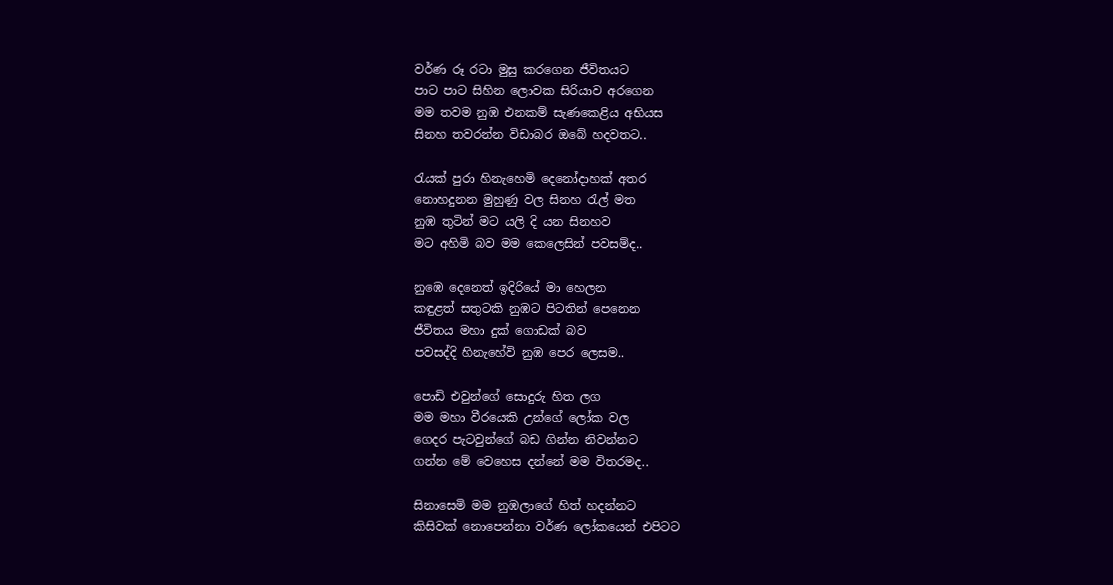වර්ණ රූ රටා මුසු කරගෙන ජීවිතයට
පාට පාට සිහින ලොවක සිරියාව අරගෙන
මම තවම නුඹ එනකම් සැණකෙළිය අභියස
සිනහ තවරන්න විඩාබර ඔබේ හදවතට..

රැයක් පුරා හිනැහෙමි දෙනෝදාහක් අතර
නොහදුනන මුහුණු වල සිනහ රැල් මත
නුඹ තුටින් මට යලි දි යන සිනහව
මට අහිමි බව මම කෙලෙසින් පවසම්ද..

නුඹෙ දෙනෙත් ඉදිරියේ මා හෙලන
කඳුළත් සතුටකි නුඹට පිටතින් පෙනෙන
ජීවිතය මහා දුක් ගොඩක් බව
පවසද්දි හිනැහේවි නුඹ පෙර ලෙසම..

පොඩි එවුන්ගේ සොදුරු හිත ලග
මම මහා වීරයෙකි උන්ගේ ලෝක වල
ගෙදර පැටවුන්ගේ බඩ ගින්න නිවන්නට
ගන්න මේ වෙහෙස දන්නේ මම විතරමද..

සිනාසෙමි මම නුඹලාගේ හිත් හදන්නට
කිසිවක් නොපෙන්නා වර්ණ ලෝකයෙන් එපිටට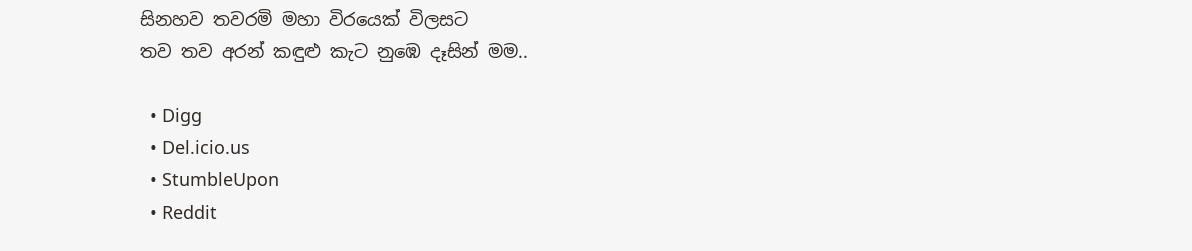සිනහව තවරමි මහා විරයෙක් විලසට
තව තව අරන් කඳුළු කැට නුඹෙ දෑසින් මම..

  • Digg
  • Del.icio.us
  • StumbleUpon
  • Reddit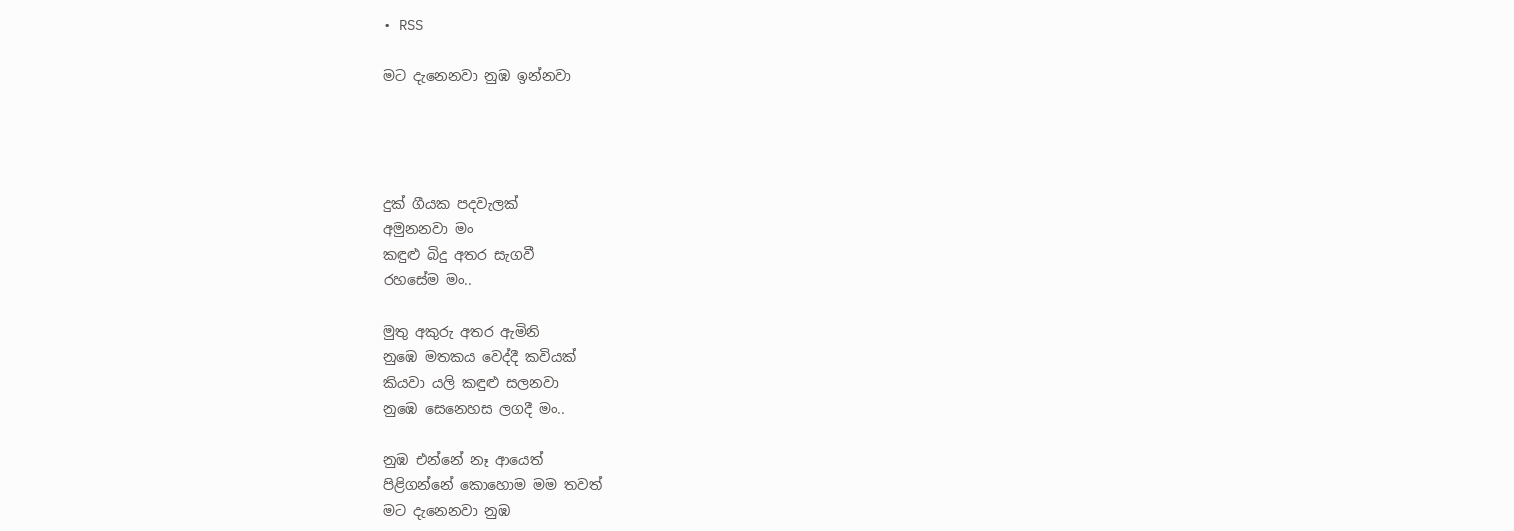• RSS

මට දැනෙනවා නුඹ ඉන්නවා




දුක් ගීයක පදවැලක්
අමුනනවා මං
කඳුළු බිදු අතර සැගවී
රහසේම මං..

මුතු අකුරු අතර ඇමිනි
නුඹෙ මතකය වෙද්දී කවියක්
කියවා යලි කඳුළු සලනවා
නුඹෙ සෙනෙහස ලගදී මං..

නුඹ එන්නේ නෑ ආයෙත්
පිළිගන්නේ කොහොම මම තවත්
මට දැනෙනවා නුඹ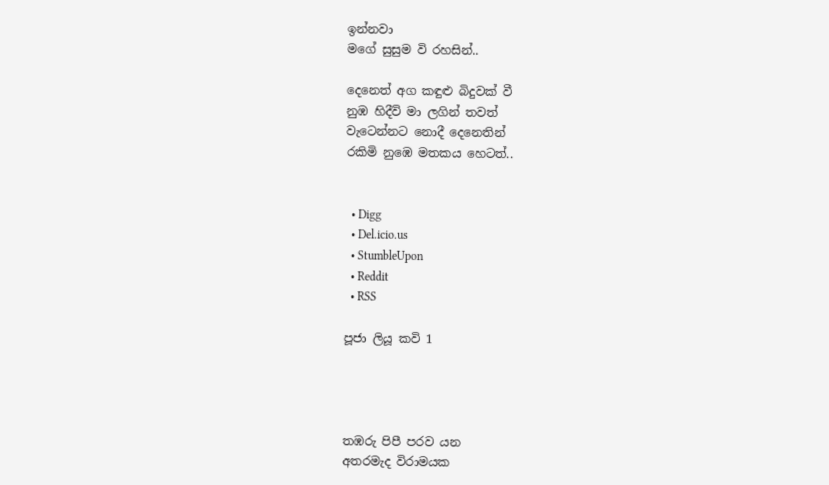ඉන්නවා
මගේ සුසුම වි රහසින්..

දෙනෙත් අග කඳුළු බිදුවක් වී
නුඹ හිදීවි මා ලගින් තවත්
වැටෙන්නට නොදී දෙනෙතින්
රකිමි නුඹෙ මතකය හෙටත්..


  • Digg
  • Del.icio.us
  • StumbleUpon
  • Reddit
  • RSS

පූජා ලියූ කවි 1




තඹරු පිපී පරව යන
අතරමැද විරාමයක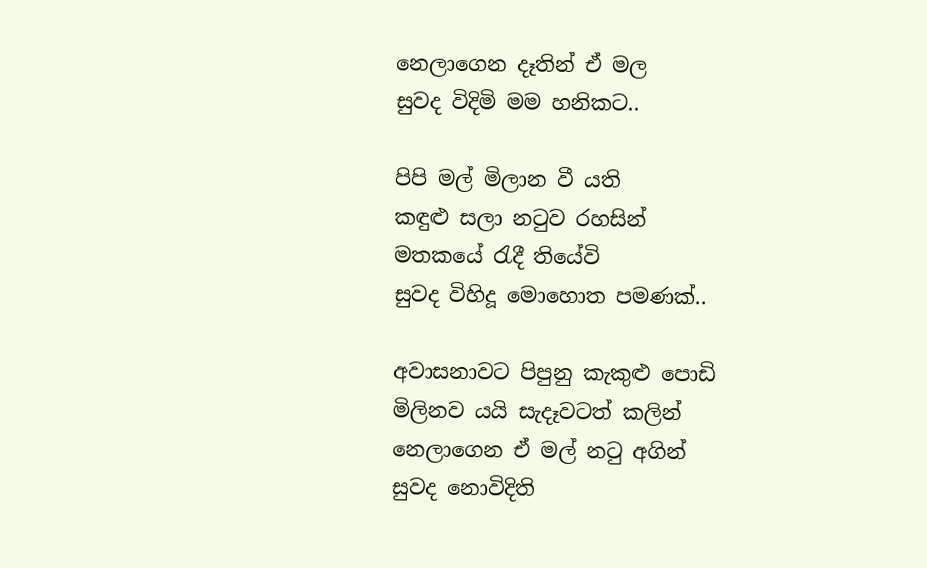නෙලාගෙන දෑතින් ඒ මල
සුවද විදිමි මම හනිකට..

පිපි මල් මිලාන වී යති
කඳුළු සලා නටුව රහසින්
මතකයේ රැදී තියේවි
සුවද විහිදූ මොහොත පමණක්..

අවාසනාවට පිපුනු කැකුළු පොඩි
මිලිනව යයි සැදෑවටත් කලින්
නෙලාගෙන ඒ මල් නටු අගින්
සුවද නොවිදිති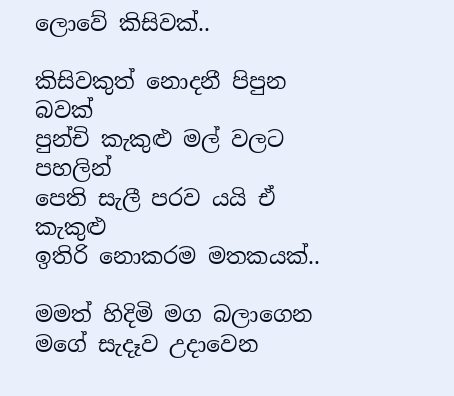ලොවේ කිසිවක්..

කිසිවකුත් නොදනී පිපුන බවක්
පුන්චි කැකුළු මල් වලට පහලින්
පෙති සැලී පරව යයි ඒ කැකුළු
ඉතිරි නොකරම මතකයක්..

මමත් හිදිමි මග බලාගෙන
මගේ සැදෑව උදාවෙන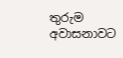තුරුම
අවාසනාවට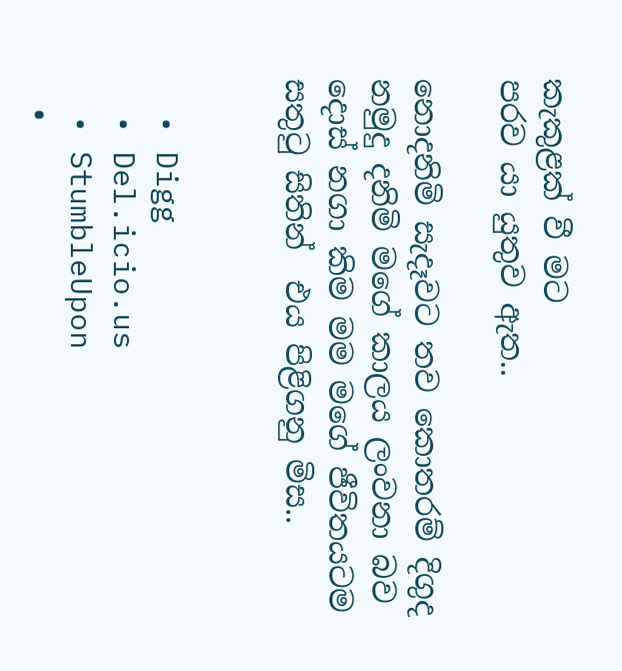කැකුළක් වී මට
පරව යා යුතුව ඇත..

නොදනිමි සැදෑවට තව කොතරම් දිගුද
නමුදු දනිමි මගේ කාලය ලංවනා බව
දොස් නගා කිම මම මගේ ජීවිතයටම
සතුටු සිතින්  එය පිළිගනු මිස..


  • Digg
  • Del.icio.us
  • StumbleUpon
  •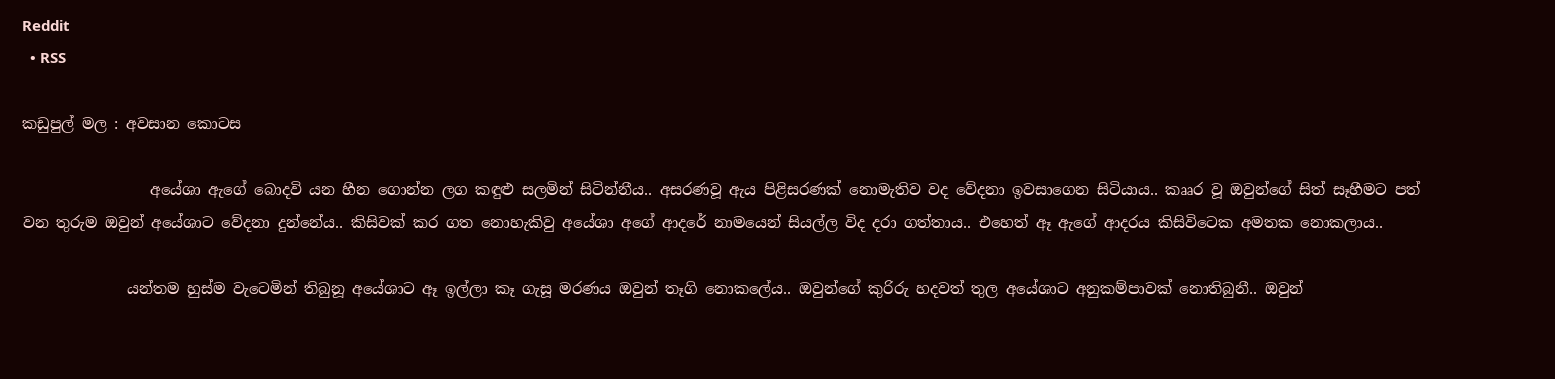Reddit
  • RSS

කඩුපුල් මල : අවසාන කොටස

                 අයේශා ඇගේ බොදවි යන හීන ගොන්න ලග කඳුළු සලමින් සිටින්නීය.. අසරණවූ ඇය පිළිසරණක් නොමැතිව වද වේදනා ඉවසාගෙන සිටියාය.. කෲර වූ ඔවුන්ගේ සිත් සෑහීමට පත් වන තුරුම ඔවුන් අයේශාට වේදනා දුන්නේය.. කිසිවක් කර ගත නොහැකිවු අයේශා අගේ ආදරේ නාමයෙන් සියල්ල විද දරා ගත්තාය.. එහෙත් ඈ ඇගේ ආදරය කිසිවිටෙක අමතක නොකලාය..

              යන්තම හුස්ම වැටෙමින් තිබුනූ අයේශාට ඈ ඉල්ලා කෑ ගැසූ මරණය ඔවුන් තෑගි නොකලේය.. ඔවුන්ගේ කුරිරු හදවත් තුල අයේශාට අනුකම්පාවක් නොතිබුනී.. ඔවුන්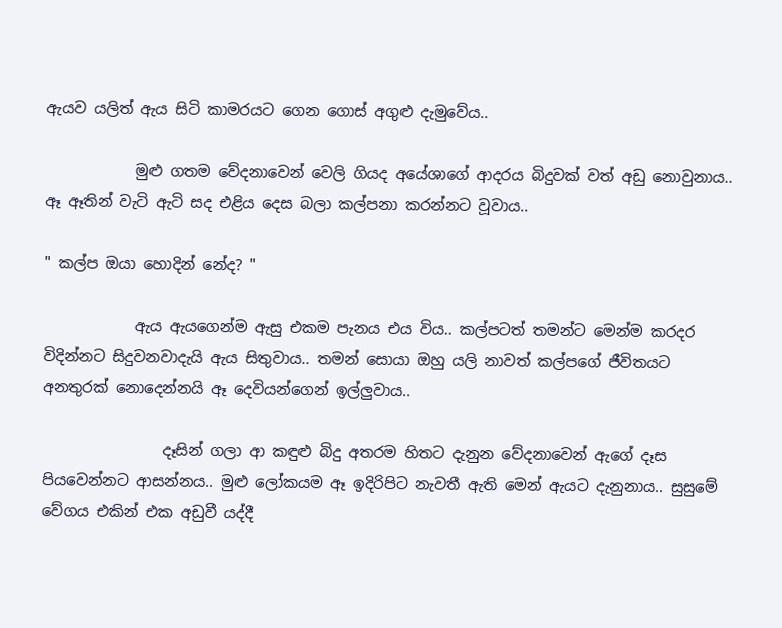ඇයව යලිත් ඇය සිටි කාමරයට ගෙන ගොස් අගුළු දැමුවේය..

            මුළු ගතම වේදනාවෙන් වෙලි ගියද අයේශාගේ ආදරය බිදුවක් වත් අඩු නොවුනාය.. ඈ ඈතින් වැටි ඇටි සද එළිය දෙස බලා කල්පනා කරන්නට වූවාය..

" කල්ප ඔයා හොදින් නේද? "

            ඇය ඇයගෙන්ම ඇසු එකම පැනය එය විය.. කල්පටත් තමන්ට මෙන්ම කරදර විදින්නට සිදුවනවාදැයි ඇය සිතුවාය.. තමන් සොයා ඔහු යලි නාවත් කල්පගේ ජීවිතයට අනතුරක් නොදෙන්නයි ඈ දෙවියන්ගෙන් ඉල්ලුවාය..

                දෑසින් ගලා ආ කඳුළු බිදු අතරම හිතට දැනුන වේදනාවෙන් ඇගේ දෑස පියවෙන්නට ආසන්නය.. මුළු ලෝකයම ඈ ඉදිරිපිට නැවතී ඇති මෙන් ඇයට දැනුනාය.. සුසුමේ වේගය එකින් එක අඩුවී යද්දී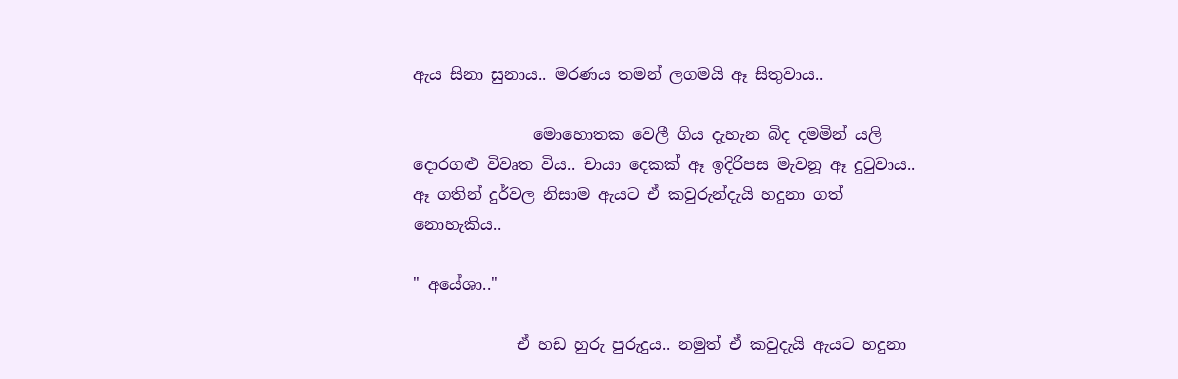ඇය සිනා සුනාය.. මරණය තමන් ලගමයි ඈ සිතුවාය..

               මොහොතක වෙලී ගිය දැහැන බිද දමමින් යලි දොරගළු විවෘත විය.. චායා දෙකක් ඈ ඉදිරිපස මැවනූ ඈ දුටුවාය.. ඈ ගතින් දුර්වල නිසාම ඇයට ඒ කවුරුන්දැයි හදුනා ගත් නොහැකිය..

" අයේශා.."

             ඒ හඩ හුරු පුරුදුය.. නමුත් ඒ කවුදැයි ඇයට හදුනා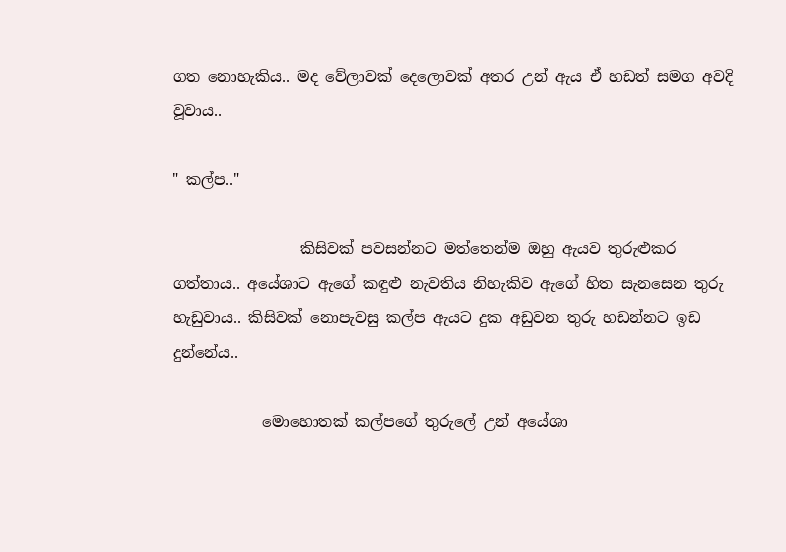ගත නොහැකිය.. මද වේලාවක් දෙලොවක් අතර උන් ඇය ඒ හඩත් සමග අවදි වූවාය..

" කල්ප.."

                 කිසිවක් පවසන්නට මත්තෙන්ම ඔහු ඇයව තුරුළුකර ගත්තාය.. අයේශාට ඇගේ කඳුළු නැවතිය නිහැකිව ඇගේ හිත සැනසෙන තුරු හැඩුවාය.. කිසිවක් නොපැවසු කල්ප ඇයට දුක අඩුවන තුරු හඩන්නට ඉඩ දුන්නේය..

            මොහොතක් කල්පගේ තුරුලේ උන් අයේශා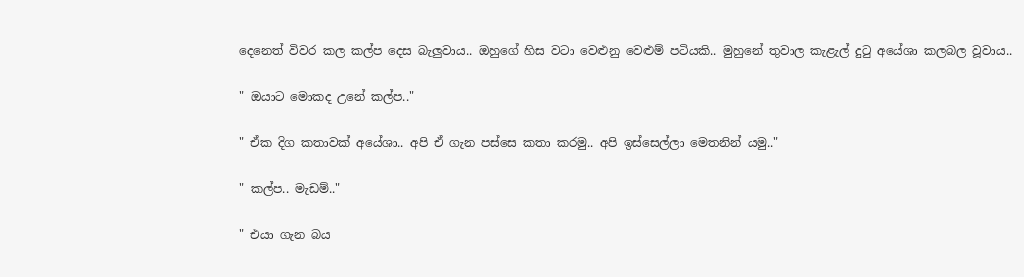දෙනෙත් විවර කල කල්ප දෙස බැලුවාය.. ඔහුගේ හිස වටා වෙළුනු වෙළුම් පටියකි.. මුහුනේ තුවාල කැළැල් දුටු අයේශා කලබල වූවාය..

" ඔයාට මොකද උනේ කල්ප.."

" ඒක දිග කතාවක් අයේශා.. අපි ඒ ගැන පස්සෙ කතා කරමු.. අපි ඉස්සෙල්ලා මෙතනින් යමු.."

" කල්ප.. මැඩම්.."

" එයා ගැන බය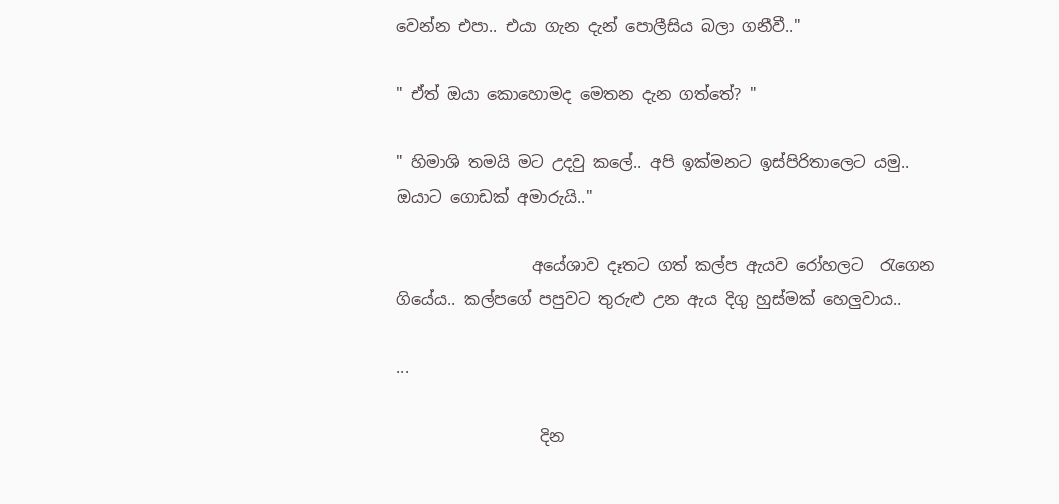වෙන්න එපා.. එයා ගැන දැන් පොලීසිය බලා ගනීවී.."

" ඒත් ඔයා කොහොමද මෙතන දැන ගත්තේ? "

" හිමාශි තමයි මට උදවු කලේ.. අපි ඉක්මනට ඉස්පිරිතාලෙට යමු.. ඔයාට ගොඩක් අමාරුයි.."

                 අයේශාව දෑතට ගත් කල්ප ඇයව රෝහලට  රැගෙන ගියේය.. කල්පගේ පපුවට තුරුළු උන ඇය දිගු හුස්මක් හෙලුවාය..

...

                  දින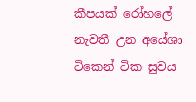කීපයක් රෝහලේ නැවතී උන අයේශා ටිකෙන් ටික සුවය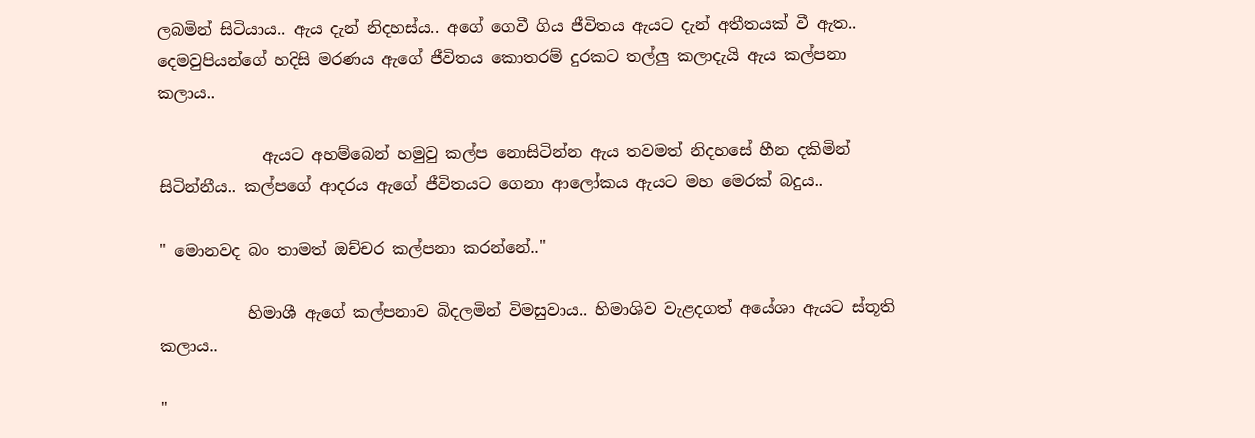ලබමින් සිටියාය.. ඇය දැන් නිදහස්ය.. අගේ ගෙවී ගිය ජීවිතය ඇයට දැන් අතීතයක් වී ඇත.. දෙමවුපියන්ගේ හදිසි මරණය ඇගේ ජීවිතය කොතරම් දුරකට තල්ලු කලාදැයි ඇය කල්පනා කලාය..

             ඇයට අහම්බෙන් හමුවු කල්ප නොසිටින්න ඇය තවමත් නිදහසේ හීන දකිමින් සිටින්නීය.. කල්පගේ ආදරය ඇගේ ජීවිතයට ගෙනා ආලෝකය ඇයට මහ මෙරක් බදුය..

" මොනවද බං තාමත් ඔච්චර කල්පනා කරන්නේ.."

           හිමාශී ඇගේ කල්පනාව බිදලමින් විමසුවාය.. හිමාශිව වැළදගත් අයේශා ඇයට ස්තූති කලාය..

"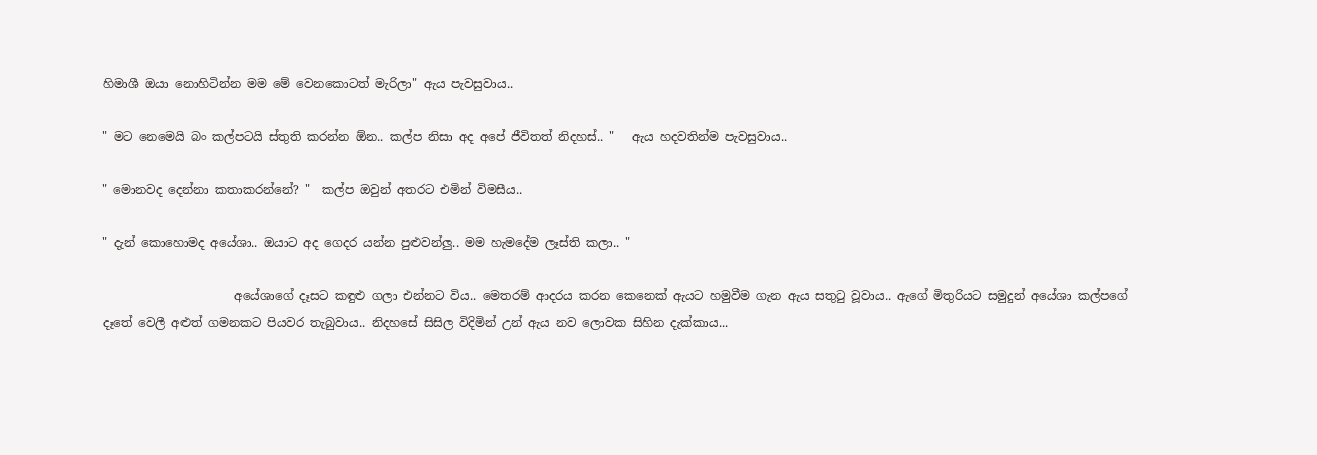හිමාශී ඔයා නොහිටින්න මම මේ වෙනකොටත් මැරිලා" ඇය පැවසුවාය..

" මට නෙමෙයි බං කල්පටයි ස්තුති කරන්න ඕන.. කල්ප නිසා අද අපේ ජීවිතත් නිදහස්.. "   ඇය හදවතින්ම පැවසුවාය..

" මොනවද දෙන්නා කතාකරන්නේ? "  කල්ප ඔවුන් අතරට එමින් විමසීය..

" දැන් කොහොමද අයේශා.. ඔයාට අද ගෙදර යන්න පුළුවන්ලු.. මම හැමදේම ලෑස්ති කලා.. "

                      අයේශාගේ දෑසට කඳුළු ගලා එන්නට විය.. මෙතරම් ආදරය කරන කෙනෙක් ඇයට හමුවීම ගැන ඇය සතුටු වූවාය.. ඇගේ මිතුරියට සමුදුන් අයේශා කල්පගේ දෑතේ වෙලී අළුත් ගමනකට පියවර තැබුවාය.. නිදහසේ සිසිල විදිමින් උන් ඇය නව ලොවක සිහින දැක්කාය...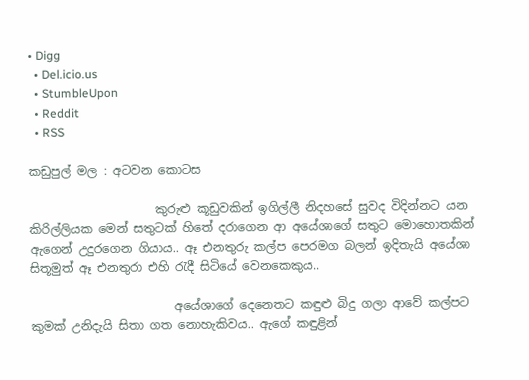• Digg
  • Del.icio.us
  • StumbleUpon
  • Reddit
  • RSS

කඩුපුල් මල : අටවන කොටස

                     කුරුළු කූඩුවකින් ඉගිල්ලී නිදහසේ සුවද විදින්නට යන කිරිල්ලියක මෙන් සතුටක් හිතේ දරාගෙන ආ අයේශාගේ සතුට මොහොතකින් ඇගෙන් උදුරගෙන ගියාය.. ඈ එනතුරු කල්ප පෙරමග බලන් ඉදිතැයි අයේශා සිතූමුත් ඈ එනතුරා එහි රැදී සිටියේ වෙනකෙකුය..

                        අයේශාගේ දෙනෙතට කඳුළු බිදු ගලා ආවේ කල්පට කුමක් උනිදැයි සිතා ගත නොහැකිවය.. ඇගේ කඳුළින්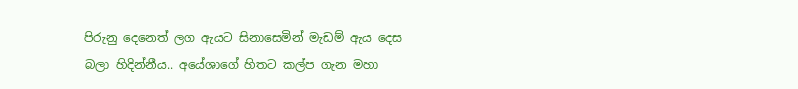පිරුනු දෙනෙත් ලග ඇයට සිනාසෙමින් මැඩම් ඇය දෙස බලා හිදින්නීය.. අයේශාගේ හිතට කල්ප ගැන මහා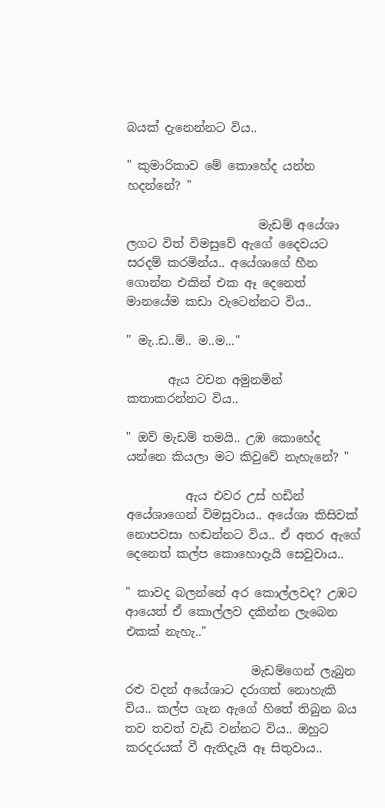බයක් දැනෙන්නට විය..

" කුමාරිකාව මේ කොහේද යන්න හදන්නේ? "

                      මැඩම් අයේශා ලගට විත් විමසුවේ ඇගේ දෛවයට සරදම් කරමින්ය.. අයේශාගේ හීන ගොන්න එකින් එක ඈ දෙනෙත් මානයේම කඩා වැටෙන්නට විය..

" මැ..ඩ..ම්.. ම..ම..."

       ඇය වචන අමුනමින් කතාකරන්නට විය..

" ඔව් මැඩම් තමයි.. උඹ කොහේද යන්නෙ කියලා මට කිවුවේ නැහැනේ? "

          ඇය එවර උස් හඩින් අයේශාගෙන් විමසුවාය.. අයේශා කිසිවක් නොපවසා හඬන්නට විය.. ඒ අතර ඇගේ දෙනෙත් කල්ප කොහොදැයි සෙවුවාය..

" කාවද බලන්නේ අර කොල්ලවද? උඹට ආයෙත් ඒ කොල්ලව දකින්න ලැබෙන එකක් නැහැ.."

                     මැඩම්ගෙන් ලැබුන රළු වදන් අයේශාට දරාගත් නොහැකි විය.. කල්ප ගැන ඇගේ හිතේ තිබුන බය තව තවත් වැඩි වන්නට විය.. ඔහුට කරදරයක් වී ඇතිදැයි ඈ සිතුවාය..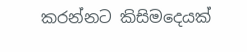කරන්නට කිසිමදෙයක්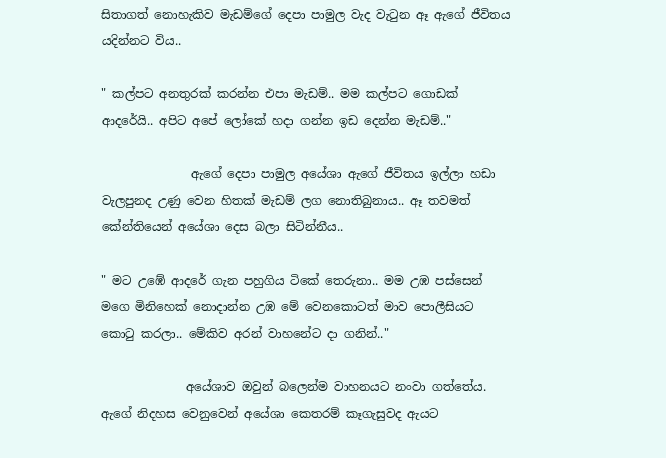සිතාගත් නොහැකිව මැඩම්ගේ දෙපා පාමුල වැද වැටුන ඈ ඇගේ ජීවිතය යදින්නට විය..

" කල්පට අනතුරක් කරන්න එපා මැඩම්.. මම කල්පට ගොඩක් ආදරේයි.. අපිට අපේ ලෝකේ හදා ගන්න ඉඩ දෙන්න මැඩම්.."

               ඇගේ දෙපා පාමුල අයේශා ඇගේ ජීවිතය ඉල්ලා හඩා වැලපුනද උණු වෙන හිතක් මැඩම් ලග නොතිබුනාය.. ඈ තවමත් කේන්තියෙන් අයේශා දෙස බලා සිටින්නීය..

" මට උඹේ ආදරේ ගැන පහුගිය ටිකේ තෙරුනා.. මම උඹ පස්සෙන් මගෙ මිනිහෙක් නොදාන්න උඹ මේ වෙනකොටත් මාව පොලීසියට කොටු කරලා.. මේකිව අරන් වාහනේට දා ගනින්.."

              අයේශාව ඔවුන් බලෙන්ම වාහනයට නංවා ගත්තේය. ඇගේ නිදහස වෙනුවෙන් අයේශා කෙතරම් කෑගැසුවද ඇයට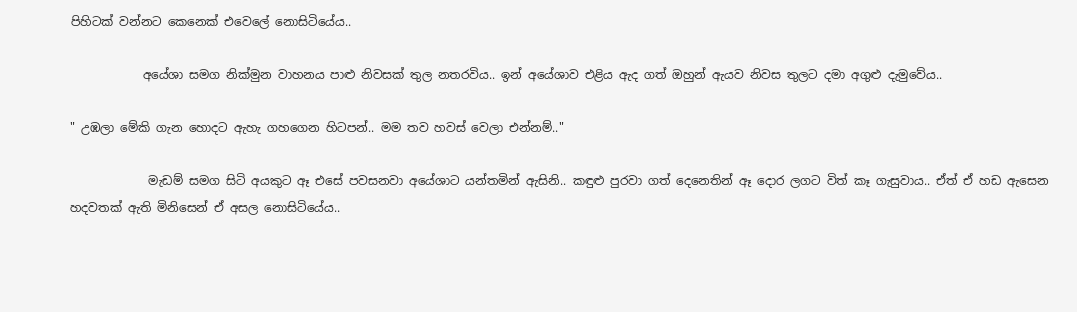පිහිටක් වන්නට කෙනෙක් එවෙලේ නොසිටියේය..

            අයේශා සමග නික්මුන වාහනය පාළු නිවසක් තුල නතරවිය.. ඉන් අයේශාව එළිය ඇද ගත් ඔහුන් ඇයව නිවස තුලට දමා අගුළු දැමුවේය..

" උඹලා මේකි ගැන හොදට ඇහැ ගහගෙන හිටපන්.. මම තව හවස් වෙලා එන්නම්.."

             මැඩම් සමග සිටි අයකුට ඈ එසේ පවසනවා අයේශාට යන්තමින් ඇසිනි.. කඳුළු පුරවා ගත් දෙනෙතින් ඈ දොර ලගට විත් කෑ ගැසුවාය.. ඒත් ඒ හඩ ඇසෙන හදවතක් ඇති මිනිසෙන් ඒ අසල නොසිටියේය..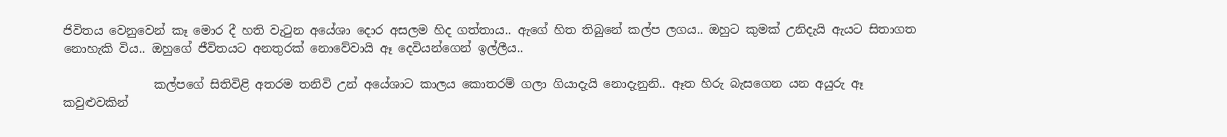ජිවිතය වෙනුවෙන් කෑ මොර දී හති වැටුන අයේශා දොර අසලම හිද ගත්තාය.. ඇගේ හිත තිබුනේ කල්ප ලගය.. ඔහුට කුමක් උනිදැයි ඇයට සිතාගත නොහැකි විය.. ඔහුගේ ජීවිතයට අනතුරක් නොවේවායි ඈ දෙවියන්ගෙන් ඉල්ලීය..

               කල්පගේ සිතිවිළි අතරම තනිවි උන් අයේශාට කාලය කොතරම් ගලා ගියාදැයි නොදැනුනි.. ඈත හිරු බැසගෙන යන අයුරු ඈ කවුළුවකින්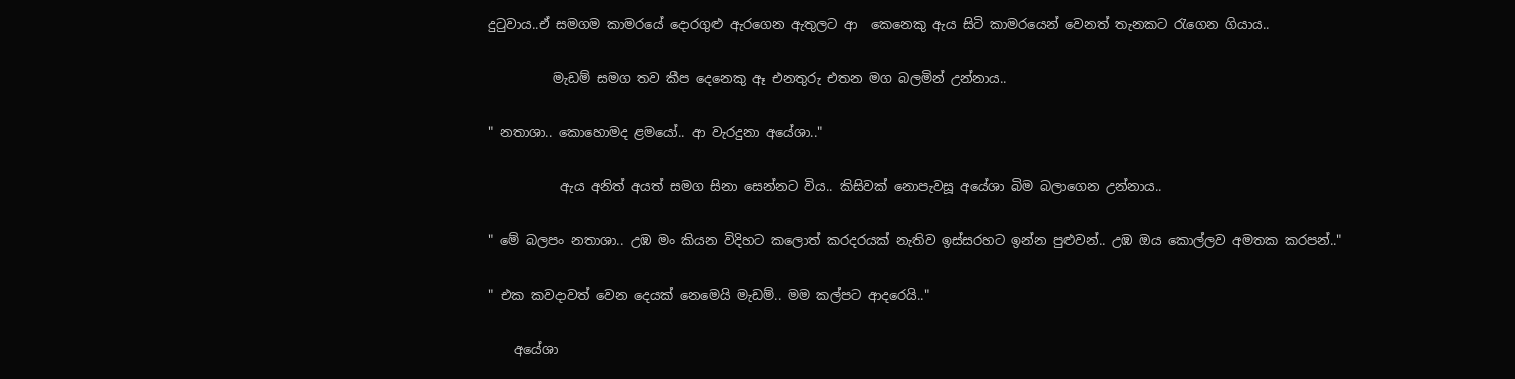දුටුවාය..ඒ සමගම කාමරයේ දොරගුළු ඇරගෙන ඇතුලට ආ  කෙනෙකු ඇය සිටි කාමරයෙන් වෙනත් තැනකට රැගෙන ගියාය..

          මැඩම් සමග තව කීප දෙනෙකු ඈ එනතුරු එතන මග බලමින් උන්නාය..

" නතාශා.. කොහොමද ළමයෝ.. ආ වැරදුනා අයේශා.."

           ඇය අනිත් අයත් සමග සිනා සෙන්නට විය.. කිසිවක් නොපැවසූ අයේශා බිම බලාගෙන උන්නාය..

" මේ බලපං නතාශා.. උඹ මං කියන විදිහට කලොත් කරදරයක් නැතිව ඉස්සරහට ඉන්න පුළුවන්.. උඹ ඔය කොල්ලව අමතක කරපන්.."

" එක කවදාවත් වෙන දෙයක් නෙමෙයි මැඩම්.. මම කල්පට ආදරෙයි.."

    අයේශා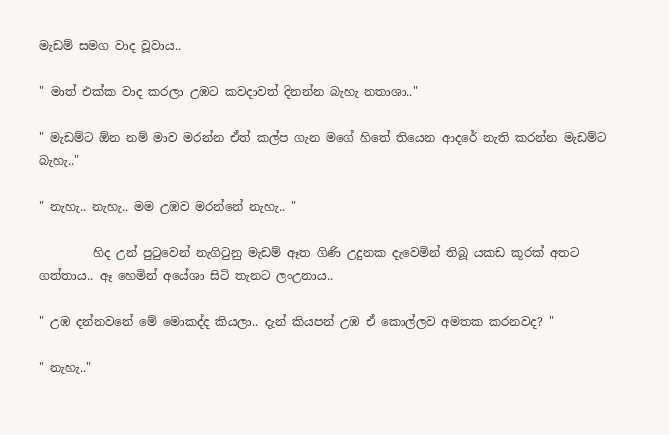මැඩම් සමග වාද වූවාය..

" මාත් එක්ක වාද කරලා උඹට කවදාවත් දිනන්න බැහැ නතාශා.."

" මැඩම්ට ඕන නම් මාව මරන්න ඒත් කල්ප ගැන මගේ හිතේ තියෙන ආදරේ නැති කරන්න මැඩම්ට බැහැ.."

" නැහැ.. නැහැ.. මම උඹව මරන්නේ නැහැ.. "

         හිද උන් පුටුවෙන් නැගිටුනු මැඩම් ඈත ගිණි උදුනක දැවෙමින් තිබූ යකඩ කූරක් අතට ගත්තාය.. ඈ හෙමින් අයේශා සිටි තැනට ලංඋනාය..

" උඹ දන්නවනේ මේ මොකද්ද කියලා.. දැන් කියපන් උඹ ඒ කොල්ලව අමතක කරනවද? "

" නැහැ.."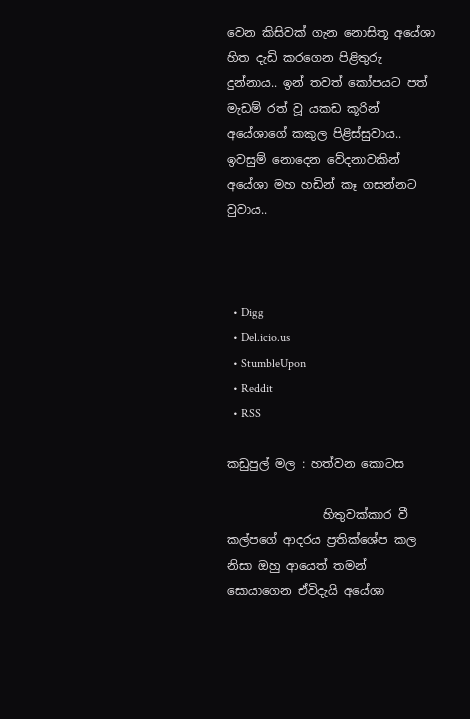වෙන කිසිවක් ගැන නොසිතූ අයේශා හිත දැඩි කරගෙන පිළිතුරු දුන්නාය.. ඉන් තවත් කෝපයට පත් මැඩම් රත් වූ යකඩ කූරින් අයේශාගේ කකුල පිළිස්සුවාය.. ඉවසුම් නොදෙන වේදනාවකින් අයේශා මහ හඩින් කෑ ගසන්නට වුවාය..



  • Digg
  • Del.icio.us
  • StumbleUpon
  • Reddit
  • RSS

කඩුපුල් මල : හත්වන කොටස

                හිතුවක්කාර වී කල්පගේ ආදරය ප්‍රතික්ශේප කල නිසා ඔහු ආයෙත් තමන් සොයාගෙන ඒවිදැයි අයේශා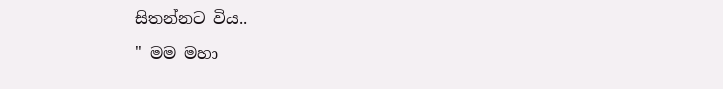සිතන්නට විය..

" මම මහා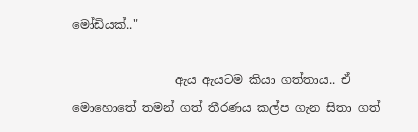මෝඩියක්.."

                 ඇය ඇයටම කියා ගත්තාය.. ඒ මොහොතේ තමන් ගත් තීරණය කල්ප ගැන සිතා ගත්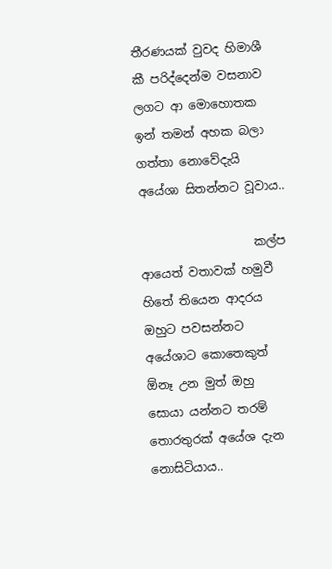තීරණයක් වුවද හිමාශී කී පරිද්දෙන්ම වසනාව ලගට ආ මොහොතක ඉන් තමන් අහක බලා ගත්තා නොවේදැයි අයේශා සිතන්නට වූවාය..

                   කල්ප ආයෙත් වතාවක් හමුවී හිතේ තියෙන ආදරය ඔහුට පවසන්නට අයේශාට කොතෙකුත් ඕනෑ උන මුත් ඔහු සොයා යන්නට තරම් තොරතුරක් අයේශ දැන නොසිටියාය..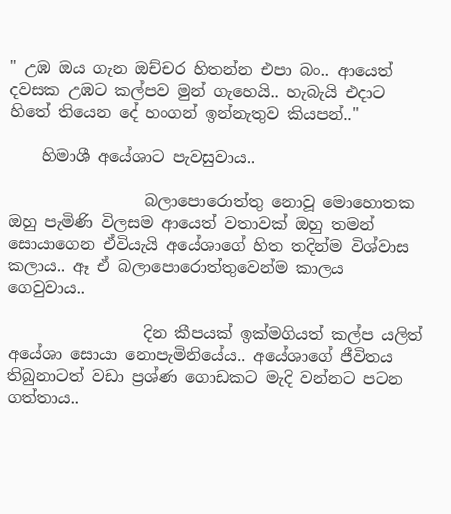" උඹ ඔය ගැන ඔච්චර හිතන්න එපා බං.. ආයෙත් දවසක උඹට කල්පව මුන් ගැහෙයි.. හැබැයි එදාට හිතේ තියෙන දේ හංගන් ඉන්නැතුව කියපන්.."

    හිමාශී අයේශාට පැවසුවාය..

                 බලාපොරොත්තු නොවූ මොහොතක ඔහු පැමිණි විලසම ආයෙත් වතාවක් ඔහු තමන් සොයාගෙන ඒවියැයි අයේශාගේ හිත තදින්ම විශ්වාස කලාය.. ඈ ඒ බලාපොරොත්තුවෙන්ම කාලය ගෙවුවාය..

                 දින කීපයක් ඉක්මගියත් කල්ප යලිත් අයේශා සොයා නොපැමිනියේය.. අයේශාගේ ජීවිතය තිබුනාටත් වඩා ප්‍රශ්ණ ගොඩකට මැදි වන්නට පටන ගත්තාය..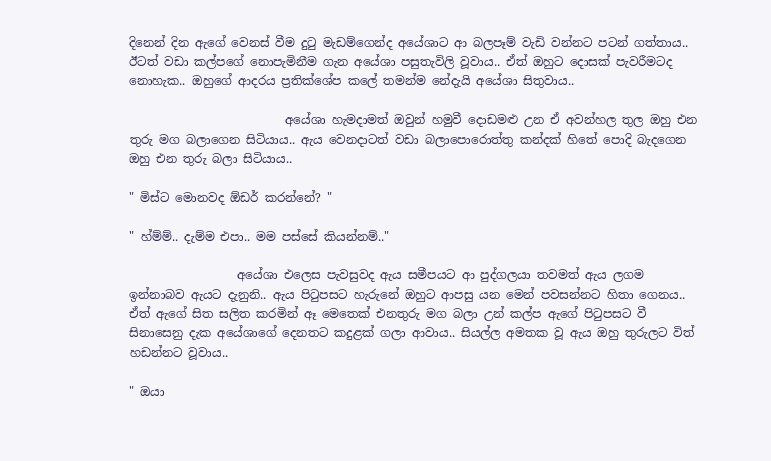දිනෙන් දින ඇගේ වෙනස් වීම දුටු මැඩම්ගෙන්ද අයේශාට ආ බලපෑම් වැඩි වන්නට පටන් ගත්තාය.. ඊටත් වඩා කල්පගේ නොපැමිනීම ගැන අයේශා පසුතැවිලි වූවාය.. ඒත් ඔහුට දොසක් පැවරීමටද නොහැක.. ඔහුගේ ආදරය ප්‍රතික්ශේප කලේ තමන්ම නේදැයි අයේශා සිතුවාය..

                          අයේශා හැමදාමත් ඔවුන් හමුවී දොඩමළු උන ඒ අවන්හල තුල ඔහු එන තුරු මග බලාගෙන සිටියාය.. ඇය වෙනදාටත් වඩා බලාපොරොත්තු කන්දක් හිතේ පොදි බැදගෙන ඔහු එන තුරු බලා සිටියාය..

" මිස්ට මොනවද ඕඩර් කරන්නේ? "

" හ්ම්ම්.. දැම්ම එපා.. මම පස්සේ කියන්නම්.."

                  අයේශා එලෙස පැවසුවද ඇය සමීපයට ආ පුද්ගලයා තවමත් ඇය ලගම ඉන්නාබව ඇයට දැනුනි.. ඇය පිටුපසට හැරුනේ ඔහුට ආපසු යන මෙන් පවසන්නට හිතා ගෙනය.. ඒත් ඇගේ සිත සලිත කරමින් ඈ මෙතෙක් එනතුරු මග බලා උන් කල්ප ඇගේ පිටුපසට වී සිනාසෙනු දැක අයේශාගේ දෙනතට කදුළක් ගලා ආවාය.. සියල්ල අමතක වූ ඇය ඔහු තුරුලට විත් හඩන්නට වූවාය..

" ඔයා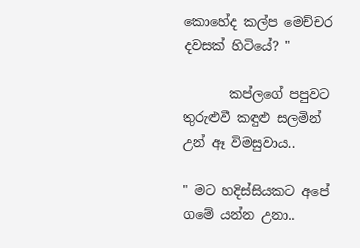කොහේද කල්ප මෙච්චර දවසක් හිටියේ? "

       කප්ලගේ පපුවට තුරුළුවී කඳුළු සලමින් උන් ඈ විමසුවාය..

" මට හදිස්සියකට අපේ ගමේ යන්න උනා..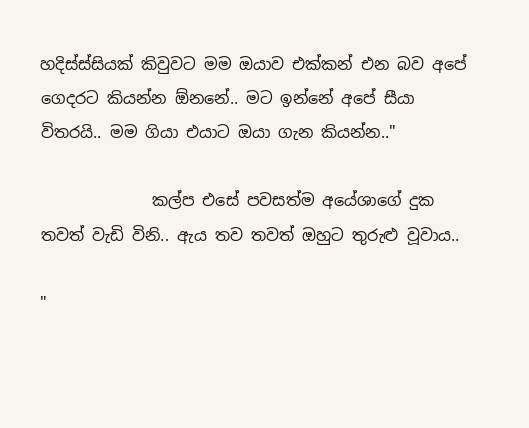හදිස්ස්සියක් කිවුවට මම ඔයාව එක්කන් එන බව අපේ ගෙදරට කියන්න ඕනනේ.. මට ඉන්නේ අපේ සීයා විතරයි.. මම ගියා එයාට ඔයා ගැන කියන්න.."

              කල්ප එසේ පවසත්ම අයේශාගේ දුක තවත් වැඩි විනි.. ඇය තව තවත් ඔහුට තුරුළු වූවාය..

"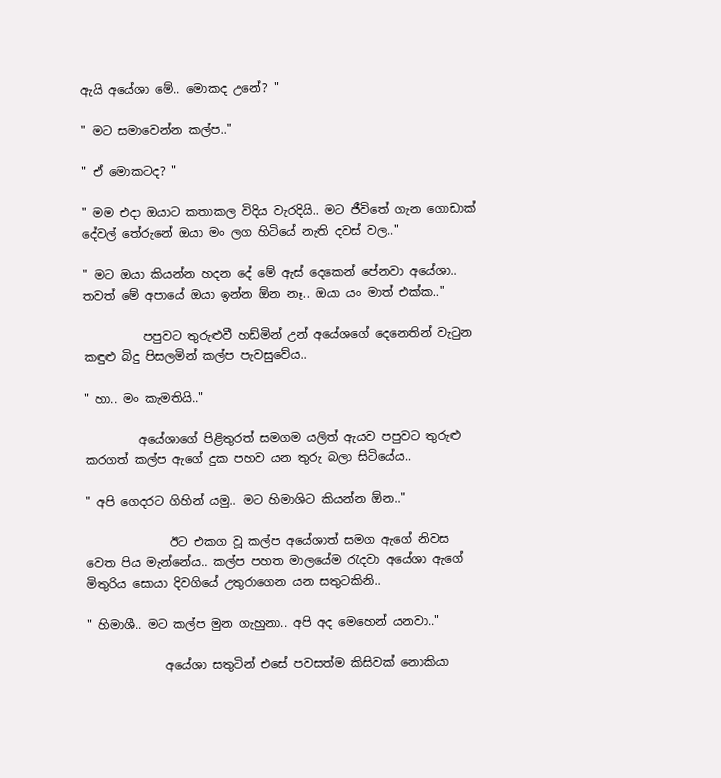ඇයි අයේශා මේ.. මොකද උනේ? "

" මට සමාවෙන්න කල්ප.."

" ඒ මොකටද? "

" මම එදා ඔයාට කතාකල විදිය වැරදියි.. මට ජීවිතේ ගැන ගොඩාක් දේවල් තේරුනේ ඔයා මං ලග හිටියේ නැති දවස් වල.."

" මට ඔයා කියන්න හදන දේ මේ ඇස් දෙකෙන් පේනවා අයේශා.. තවත් මේ අපායේ ඔයා ඉන්න ඕන නෑ.. ඔයා යං මාත් එක්ක.."

          පපුවට තුරුළුවී හඩ්මින් උන් අයේශගේ දෙනෙතින් වැටුන කඳුළු බිදු පිසලමින් කල්ප පැවසුවේය..

" හා.. මං කැමතියි.."

         අයේශාගේ පිළිතුරත් සමගම යලිත් ඇයව පපුවට තුරුළු කරගත් කල්ප ඇගේ දුක පහව යන තුරු බලා සිටියේය..

" අපි ගෙදරට ගිහින් යමු.. මට හිමාශිට කියන්න ඕන.."

              ඊට එකග වූ කල්ප අයේශාත් සමග ඇගේ නිවස වෙත පිය මැන්නේය.. කල්ප පහත මාලයේම රැදවා අයේශා ඇගේ මිතුරිය සොයා දිවගියේ උතුරාගෙන යන සතුටකිනි..

" හිමාශී.. මට කල්ප මුන ගැහුනා.. අපි අද මෙහෙන් යනවා.."

             අයේශා සතුටින් එසේ පවසත්ම කිසිවක් නොකියා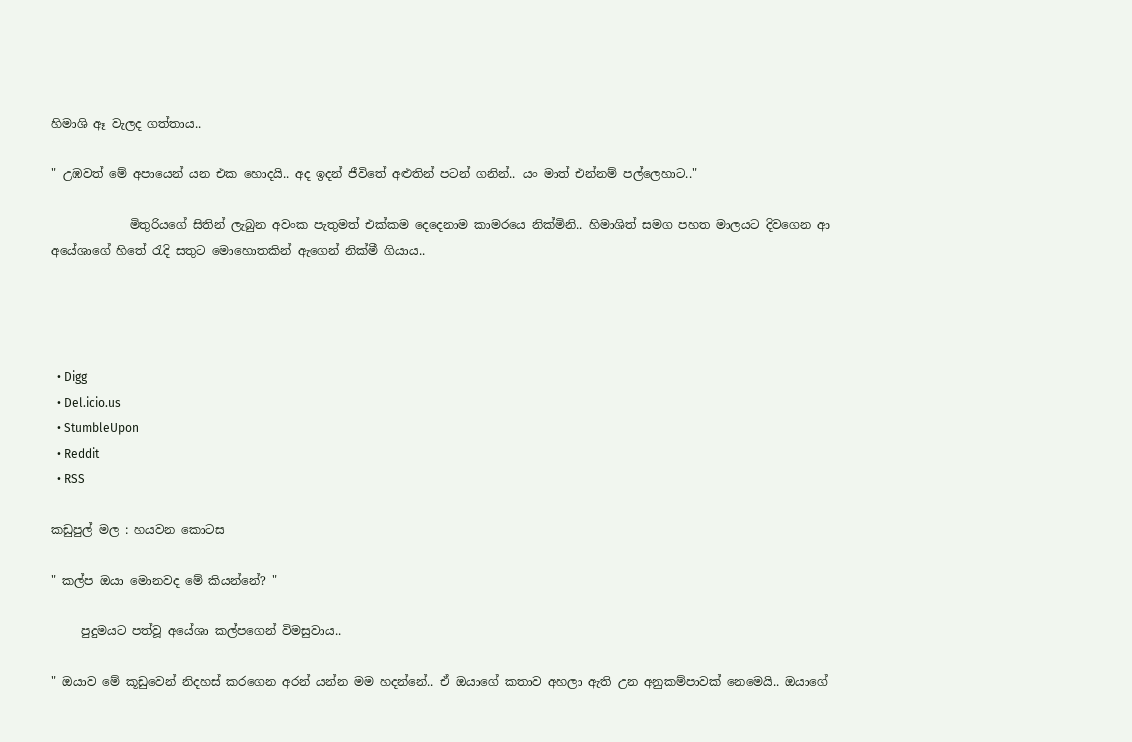හිමාශි ඈ වැලද ගත්තාය..

" උඹවත් මේ අපායෙන් යන එක හොදයි.. අද ඉදන් ජීවිතේ අළුතින් පටන් ගනින්.. යං මාත් එන්නම් පල්ලෙහාට.."

             මිතුරියගේ සිතින් ලැබුන අවංක පැතුමත් එක්කම දෙදෙනාම කාමරයෙ නික්මිනි.. හිමාශිත් සමග පහත මාලයට දිවගෙන ආ අයේශාගේ හිතේ රැදි සතුට මොහොතකින් ඇගෙන් නික්මී ගියාය..




  • Digg
  • Del.icio.us
  • StumbleUpon
  • Reddit
  • RSS

කඩුපුල් මල : හයවන කොටස

" කල්ප ඔයා මොනවද මේ කියන්නේ? "

     පුදුමයට පත්වූ අයේශා කල්පගෙන් විමසුවාය..

" ඔයාව මේ කූඩුවෙන් නිදහස් කරගෙන අරන් යන්න මම හදන්නේ.. ඒ ඔයාගේ කතාව අහලා ඇති උන අනුකම්පාවක් නෙමෙයි.. ඔයාගේ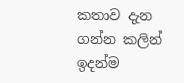කතාව දැන ගන්න කලින් ඉදන්ම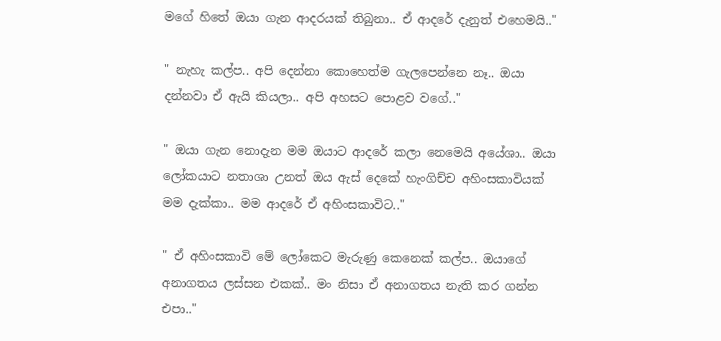මගේ හිතේ ඔයා ගැන ආදරයක් තිබුනා.. ඒ ආදරේ දැනුත් එහෙමයි.."

" නැහැ කල්ප.. අපි දෙන්නා කොහෙත්ම ගැලපෙන්නෙ නෑ.. ඔයා දන්නවා ඒ ඇයි කියලා.. අපි අහසට පොළව වගේ.."

" ඔයා ගැන නොදැන මම ඔයාට ආදරේ කලා නෙමෙයි අයේශා.. ඔයා ලෝකයාට නතාශා උනත් ඔය ඇස් දෙකේ හැංගිච්ච අහිංසකාවියක් මම දැක්කා.. මම ආදරේ ඒ අහිංසකාවිට.."

" ඒ අහිංසකාවි මේ ලෝකෙට මැරුණු කෙනෙක් කල්ප.. ඔයාගේ අනාගතය ලස්සන එකක්.. මං නිසා ඒ අනාගතය නැති කර ගන්න එපා.."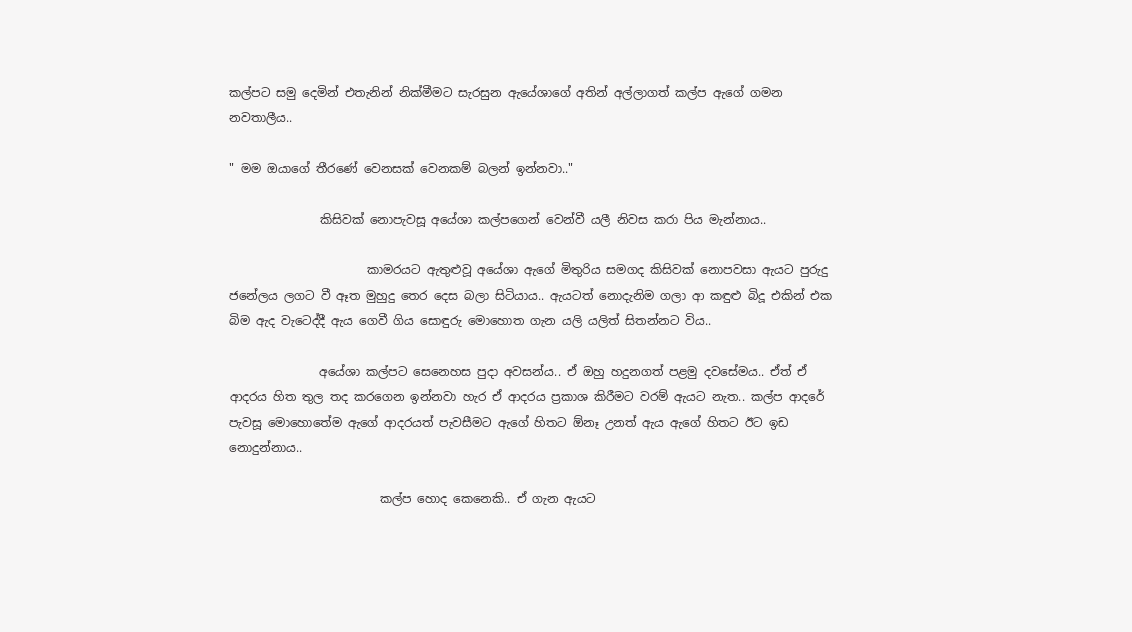කල්පට සමු දෙමින් එතැනින් නික්මීමට සැරසුන ඇයේශාගේ අතින් අල්ලාගත් කල්ප ඇගේ ගමන නවතාලීය..

" මම ඔයාගේ තීරණේ වෙනසක් වෙනකම් බලන් ඉන්නවා.."

               කිසිවක් නොපැවසූ අයේශා කල්පගෙන් වෙන්වී යලී නිවස කරා පිය මැන්නාය..

                       කාමරයට ඇතුළුවූ අයේශා ඇගේ මිතුරිය සමගද කිසිවක් නොපවසා ඇයට පුරුදු ජනේලය ලගට වී ඈත මුහුදු තෙර දෙස බලා සිටියාය.. ඇයටත් නොදැනිම ගලා ආ කඳුළු බිදූ එකින් එක බිම ඇද වැටෙද්දී ඇය ගෙවී ගිය සොඳුරු මොහොත ගැන යලි යලිත් සිතන්නට විය..

               අයේශා කල්පට සෙනෙහස පුදා අවසන්ය.. ඒ ඔහු හදුනගත් පළමු දවසේමය.. ඒත් ඒ ආදරය හිත තුල තද කරගෙන ඉන්නවා හැර ඒ ආදරය ප්‍රකාශ කිරීමට වරම් ඇයට නැත.. කල්ප ආදරේ පැවසූ මොහොතේම ඇගේ ආදරයත් පැවසීමට ඇගේ හිතට ඕනෑ උනත් ඇය ඇගේ හිතට ඊට ඉඩ නොදුන්නාය..

                         කල්ප හොද කෙනෙකි.. ඒ ගැන ඇයට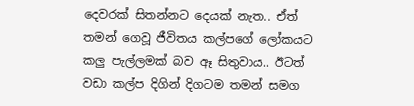දෙවරක් සිතන්නට දෙයක් නැත.. ඒත් තමන් ගෙවූ ජීවිතය කල්පගේ ලෝකයට කලු පැල්ලමක් බව ඈ සිතුවාය.. ඊටත් වඩා කල්ප දිගින් දිගටම තමන් සමග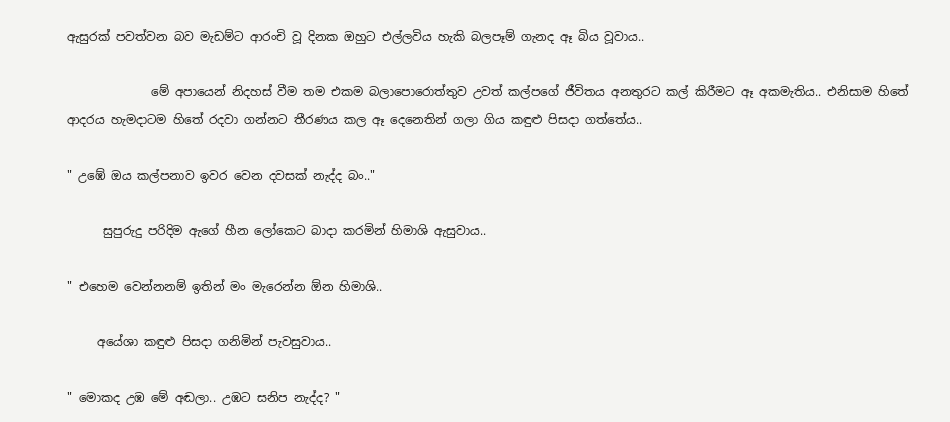ඇසුරක් පවත්වන බව මැඩම්ට ආරංචි වූ දිනක ඔහුට එල්ලවිය හැකි බලපෑම් ගැනද ඈ බිය වූවාය..

              මේ අපායෙන් නිදහස් වීම තම එකම බලාපොරොත්තුව උවත් කල්පගේ ජීවිතය අනතුරට කල් කිරීමට ඈ අකමැතිය.. එනිසාම හිතේ ආදරය හැමදාටම හිතේ රදවා ගන්නට තීරණය කල ඈ දෙනෙතින් ගලා ගිය කඳුළු පිසදා ගත්තේය..

" උඹේ ඔය කල්පනාව ඉවර වෙන දවසක් නැද්ද බං.."

      සුපුරුදු පරිදිම ඇගේ හීන ලෝකෙට බාදා කරමින් හිමාශි ඇසුවාය..

" එහෙම වෙන්නනම් ඉතින් මං මැරෙන්න ඕන හිමාශි..

     අයේශා කඳුළු පිසදා ගනිමින් පැවසුවාය..

" මොකද උඹ මේ අඬලා.. උඹට සනිප නැද්ද? "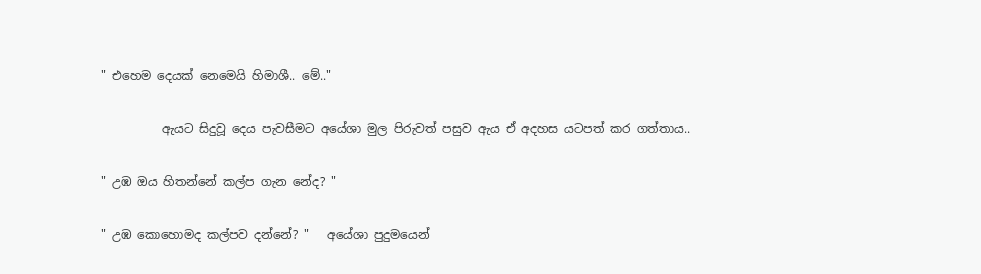" එහෙම දෙයක් නෙමෙයි හිමාශී.. මේ.."

          ඇයට සිදුවූ දෙය පැවසීමට අයේශා මුල පිරුවත් පසුව ඇය ඒ අදහස යටපත් කර ගත්තාය..

" උඹ ඔය හිතන්නේ කල්ප ගැන නේද? "

" උඹ කොහොමද කල්පව දන්නේ? "   අයේශා පුදුමයෙන්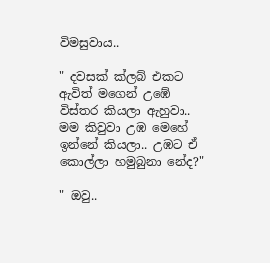විමසුවාය..

" දවසක් ක්ලබ් එකට ඇවිත් මගෙන් උඹේ විස්තර කියලා ඇහුවා.. මම කිවුවා උඹ මෙහේ ඉන්නේ කියලා.. උඹට ඒ කොල්ලා හමුබුනා නේද?"

" ඔවු..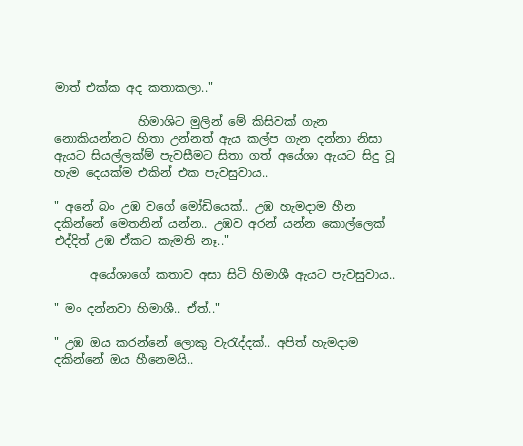මාත් එක්ක අද කතාකලා.."

              හිමාශිට මුලින් මේ කිසිවක් ගැන නොකියන්නට හිතා උන්නත් ඇය කල්ප ගැන දන්නා නිසා ඇයට සියල්ලක්ම් පැවසීමට සිතා ගත් අයේශා ඇයට සිදු වූ හැම දෙයක්ම එකින් එක පැවසුවාය..

" අනේ බං උඹ වගේ මෝඩියෙක්.. උඹ හැමදාම හීන දකින්නේ මෙතනින් යන්න.. උඹව අරන් යන්න කොල්ලෙක් එද්දිත් උඹ ඒකට කැමති නෑ.."

      අයේශාගේ කතාව අසා සිටි හිමාශී ඇයට පැවසුවාය..

" මං දන්නවා හිමාශී.. ඒත්.."

" උඹ ඔය කරන්නේ ලොකු වැරැද්දක්.. අපිත් හැමදාම දකින්නේ ඔය හීනෙමයි..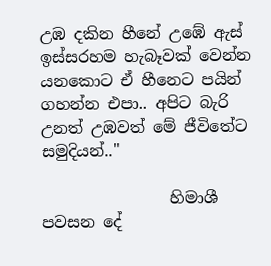උඹ දකින හීනේ උඹේ ඇස් ඉස්සරහම හැබෑවක් වෙන්න යනකොට ඒ හීනෙට පයින් ගහන්න එපා.. අපිට බැරි උනත් උඹවත් මේ ජීවිතේට සමුදියන්.."

                හිමාශී පවසන දේ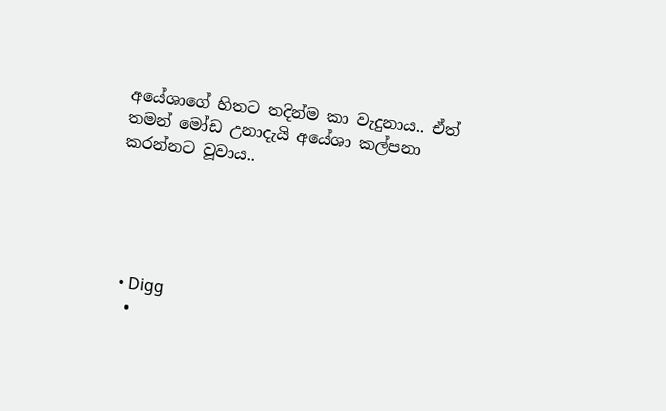අයේශාගේ හිතට තදින්ම කා වැදුනාය.. ඒත් තමන් මෝඩ උනාදැයි අයේශා කල්පනා කරන්නට වූවාය..





  • Digg
  •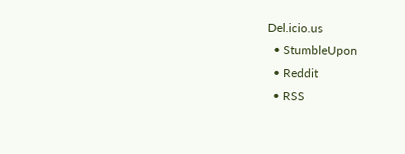Del.icio.us
  • StumbleUpon
  • Reddit
  • RSS